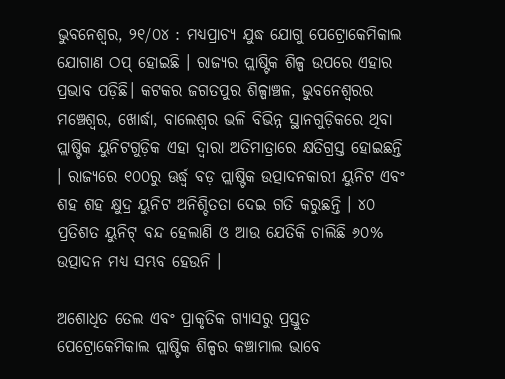ଭୁବନେଶ୍ୱର, ୨୧/୦୪ : ମଧ୍ୟପ୍ରାଚ୍ୟ ଯୁଦ୍ଧ ଯୋଗୁ ପେଟ୍ରୋକେମିକାଲ ଯୋଗାଣ ଠପ୍ ହୋଇଛି । ରାଜ୍ୟର ପ୍ଲାଷ୍ଟିକ ଶିଳ୍ପ ଉପରେ ଏହାର ପ୍ରଭାବ ପଡ଼ିଛି। କଟକର ଜଗତପୁର ଶିଳ୍ପାଞ୍ଚଳ, ଭୁବନେଶ୍ୱରର ମଞ୍ଚେଶ୍ୱର, ଖୋର୍ଦ୍ଧା, ବାଲେଶ୍ୱର ଭଳି ବିଭିନ୍ନ ସ୍ଥାନଗୁଡ଼ିକରେ ଥିବା ପ୍ଲାଷ୍ଟିକ ୟୁନିଟଗୁଡ଼ିକ ଏହା ଦ୍ୱାରା ଅତିମାତ୍ରାରେ କ୍ଷତିଗ୍ରସ୍ତ ହୋଇଛନ୍ତି । ରାଜ୍ୟରେ ୧୦୦ରୁ ଊର୍ଦ୍ଧ୍ୱ ବଡ଼ ପ୍ଲାଷ୍ଟିକ ଉତ୍ପାଦନକାରୀ ୟୁନିଟ ଏବଂ ଶହ ଶହ କ୍ଷୁଦ୍ର ୟୁନିଟ ଅନିଶ୍ଚିତତା ଦେଇ ଗତି କରୁଛନ୍ତି । ୪୦ ପ୍ରତିଶତ ୟୁନିଟ୍‌ ବନ୍ଦ ହେଲାଣି ଓ ଆଉ ଯେତିକି ଚାଲିଛି ୬୦% ଉତ୍ପାଦନ ମଧ୍ୟ ସମ୍ଭବ ହେଉନି ।

ଅଶୋଧିତ ତେଲ ଏବଂ ପ୍ରାକୃତିକ ଗ୍ୟାସରୁ ପ୍ରସ୍ତୁତ ପେଟ୍ରୋକେମିକାଲ ପ୍ଲାଷ୍ଟିକ ଶିଳ୍ପର କଞ୍ଚାମାଲ ଭାବେ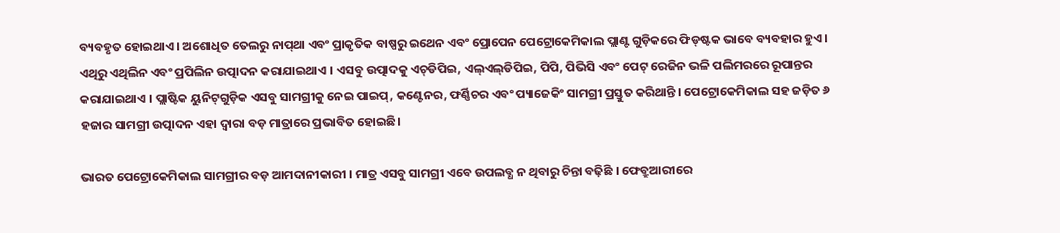ବ୍ୟବହୃତ ହୋଇଥାଏ । ଅଶୋଧିତ ତେଲରୁ ନାପ୍‌ଥା ଏବଂ ପ୍ରାକୃତିକ ବାଷ୍ପରୁ ଇଥେନ ଏବଂ ପ୍ରୋପେନ ପେଟ୍ରୋକେମିକାଲ ପ୍ଲାଣ୍ଟ ଗୁଡ଼ିକରେ ଫିଡ୍‌ଷ୍ଟକ ଭାବେ ବ୍ୟବହାର ହୁଏ । ଏଥିରୁ ଏଥିଲିନ ଏବଂ ପ୍ରପିଲିନ ଉତ୍ପାଦନ କରାଯାଇଥାଏ । ଏସବୁ ଉତ୍ପାଦକୁ ଏଚ୍‌ଡିପିଇ, ଏଲ୍‌ଏଲ୍‌ଡିପିଇ, ପିପି, ପିଭିସି ଏବଂ ପେଟ୍‌ ରେଜିନ ଭଳି ପଲିମରରେ ରୂପାନ୍ତର କରାଯାଇଥାଏ । ପ୍ଲାଷ୍ଟିକ ୟୁନିଟ୍‌ଗୁଡ଼ିକ ଏସବୁ ସାମଗ୍ରୀକୁ ନେଇ ପାଇପ୍‌, କଣ୍ଟେନର, ଫର୍ଣ୍ଣିଚର ଏବଂ ପ୍ୟାଜେକିଂ ସାମଗ୍ରୀ ପ୍ରସ୍ତୁତ କରିଥାନ୍ତି । ପେଟ୍ରୋକେମିକାଲ ସହ ଜଡ଼ିତ ୬ ହଜାର ସାମଗ୍ରୀ ଉତ୍ପାଦନ ଏହା ଦ୍ୱାରା ବଡ଼ ମାତ୍ରାରେ ପ୍ରଭାବିତ ହୋଇଛି।

ଭାରତ ପେଟ୍ରୋକେମିକାଲ ସାମଗ୍ରୀର ବଡ଼ ଆମଦାନୀକାରୀ । ମାତ୍ର ଏସବୁ ସାମଗ୍ରୀ ଏବେ ଉପଲବ୍ଧ ନ ଥିବାରୁ ଚିନ୍ତା ବଢ଼ିଛି । ଫେବ୍ରୁଆରୀରେ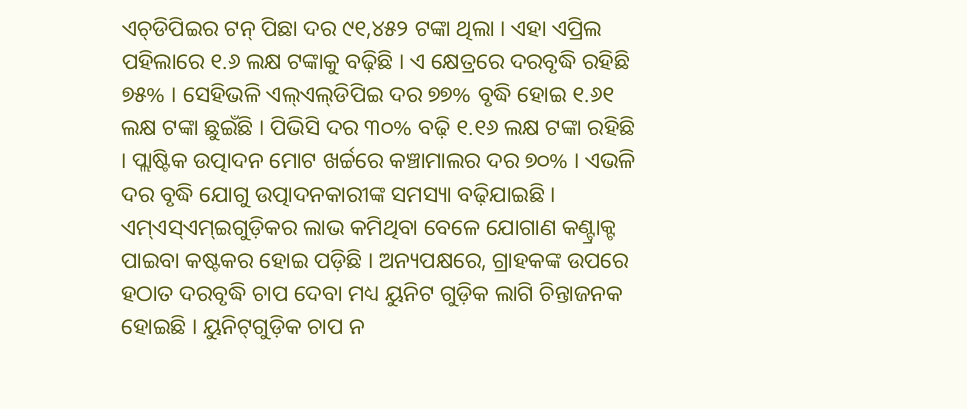ଏଚ୍‌ଡିପିଇର ଟନ୍‌ ପିଛା ଦର ୯୧,୪୫୨ ଟଙ୍କା ଥିଲା । ଏହା ଏପ୍ରିଲ ପହିଲାରେ ୧.୬ ଲକ୍ଷ ଟଙ୍କାକୁ ବଢ଼ିଛି । ଏ କ୍ଷେତ୍ରରେ ଦରବୃଦ୍ଧି ରହିଛି ୭୫% । ସେହିଭଳି ଏଲ୍‌ଏଲ୍‌ଡିପିଇ ଦର ୭୭% ବୃଦ୍ଧି ହୋଇ ୧.୬୧ ଲକ୍ଷ ଟଙ୍କା ଛୁଇଁଛି । ପିଭିସି ଦର ୩୦% ବଢ଼ି ୧.୧୬ ଲକ୍ଷ ଟଙ୍କା ରହିଛି । ପ୍ଲାଷ୍ଟିକ ଉତ୍ପାଦନ ମୋଟ ଖର୍ଚ୍ଚରେ କଞ୍ଚାମାଲର ଦର ୭୦% । ଏଭଳି ଦର ବୃଦ୍ଧି ଯୋଗୁ ଉତ୍ପାଦନକାରୀଙ୍କ ସମସ୍ୟା ବଢ଼ିଯାଇଛି । ଏମ୍‌ଏସ୍‌ଏମ୍‌ଇଗୁଡ଼ିକର ଲାଭ କମିଥିବା ବେଳେ ଯୋଗାଣ କଣ୍ଟ୍ରାକ୍ଟ ପାଇବା କଷ୍ଟକର ହୋଇ ପଡ଼ିଛି । ଅନ୍ୟପକ୍ଷରେ, ଗ୍ରାହକଙ୍କ ଉପରେ ହଠାତ ଦରବୃଦ୍ଧି ଚାପ ଦେବା ମଧ୍ୟ ୟୁନିଟ ଗୁଡ଼ିକ ଲାଗି ଚିନ୍ତାଜନକ ହୋଇଛି । ୟୁନିଟ୍‌ଗୁଡ଼ିକ ଚାପ ନ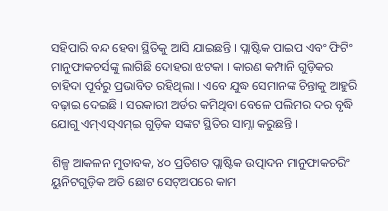ସହିପାରି ବନ୍ଦ ହେବା ସ୍ଥିତିକୁ ଆସି ଯାଇଛନ୍ତି । ପ୍ଲାଷ୍ଟିକ ପାଇପ ଏବଂ ଫିଟିଂ ମାନୁଫାକଚର୍ସଙ୍କୁ ଲାଗିଛି ଦୋହରା ଝଟକା । କାରଣ କମ୍ପାନି ଗୁଡ଼ିକର ଚାହିଦା ପୂର୍ବରୁ ପ୍ରଭାବିତ ରହିଥିଲା । ଏବେ ଯୁଦ୍ଧ ସେମାନଙ୍କ ଚିନ୍ତାକୁ ଆହୁରି ବଢ଼ାଇ ଦେଇଛି । ସରକାରୀ ଅର୍ଡର କମିଥିବା ବେଳେ ପଲିମର ଦର ବୃଦ୍ଧି ଯୋଗୁ ଏମ୍‌ଏସ୍‌ଏମ୍‌ଇ ଗୁଡ଼ିକ ସଙ୍କଟ ସ୍ଥିତିର ସାମ୍ନା କରୁଛନ୍ତି ।

ଶିଳ୍ପ ଆକଳନ ମୁତାବକ, ୪୦ ପ୍ରତିଶତ ପ୍ଲାଷ୍ଟିକ ଉତ୍ପାଦନ ମାନୁଫାକଚରିଂ ୟୁନିଟଗୁଡ଼ିକ ଅତି ଛୋଟ ସେଟ୍‌ଅପରେ କାମ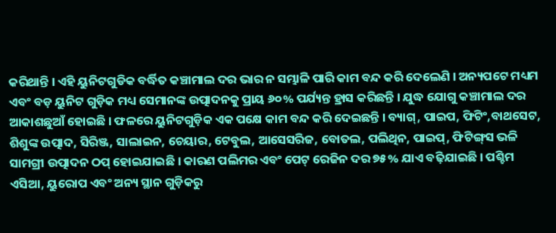କରିଥାନ୍ତି । ଏହି ୟୁନିଟଗୁଡିକ ବର୍ଦ୍ଧିତ କଞ୍ଚାମାଲ ଦର ଭାର ନ ସମ୍ଭାଳି ପାରି କାମ ବନ୍ଦ କରି ଦେଲେଣି । ଅନ୍ୟପଟେ ମଧ୍ୟମ ଏବଂ ବଡ଼ ୟୁନିଟ ଗୁଡ଼ିକ ମଧ୍ୟ ସେମାନଙ୍କ ଉତ୍ପାଦନକୁ ପ୍ରାୟ ୬୦% ପର୍ଯ୍ୟନ୍ତ ହ୍ରାସ କରିଛନ୍ତି । ଯୁଦ୍ଧ ଯୋଗୁ କଞ୍ଚାମାଲ ଦର ଆକାଶଛୁଆଁ ହୋଇଛି । ଫଳରେ ୟୁନିଟଗୁଡ଼ିକ ଏକ ପକ୍ଷେ କାମ ବନ୍ଦ କରି ଦେଇଛନ୍ତି । ବ୍ୟାଗ୍‌, ପାଇପ, ଫିଟିଂ,ବାଥସେଟ, ଶିଶୁଙ୍କ ଉତ୍ପାଦ, ସିରିଞ୍ଜ, ସାଲାଇନ, ଚେୟାର, ଟେବୁଲ, ଆସେସରିଜ, ବୋତଲ, ପଲିଥିନ, ପାଇପ୍‌, ଫିଟିଙ୍ଗ୍‌ସ ଭଳି ସାମଗ୍ରୀ ଉତ୍ପାଦନ ଠପ୍‌ ହୋଇଯାଇଛି । କାରଣ ପଲିମର ଏବଂ ପେଟ୍‌ ରେଜିନ ଦର ୭୫% ଯାଏ ବଢ଼ିଯାଇଛି । ପଶ୍ଚିମ ଏସିଆ, ୟୁରୋପ ଏବଂ ଅନ୍ୟ ସ୍ଥାନ ଗୁଡ଼ିକରୁ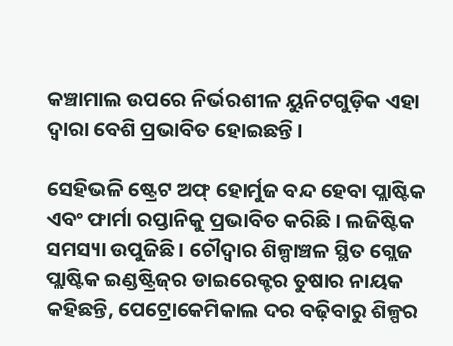କଞ୍ଚାମାଲ ଉପରେ ନିର୍ଭରଶୀଳ ୟୁନିଟଗୁଡ଼ିକ ଏହା ଦ୍ୱାରା ବେଶି ପ୍ରଭାବିତ ହୋଇଛନ୍ତି ।

ସେହିଭଳି ଷ୍ଟ୍ରେଟ ଅଫ୍‌ ହୋର୍ମୁଜ ବନ୍ଦ ହେବା ପ୍ଲାଷ୍ଟିକ ଏବଂ ଫାର୍ମା ରପ୍ତାନିକୁ ପ୍ରଭାବିତ କରିଛି । ଲଜିଷ୍ଟିକ ସମସ୍ୟା ଉପୁଜିଛି । ଚୌଦ୍ୱାର ଶିଳ୍ପାଞ୍ଚଳ ସ୍ଥିତ ଗ୍ଲେଜ ପ୍ଲାଷ୍ଟିକ ଇଣ୍ଡଷ୍ଟ୍ରିଜ୍‌ର ଡାଇରେକ୍ଟର ତୁଷାର ନାୟକ କହିଛନ୍ତି, ପେଟ୍ରୋକେମିକାଲ ଦର ବଢ଼ିବାରୁ ଶିଳ୍ପର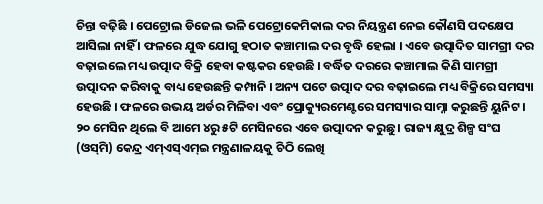ଚିନ୍ତା ବଢ଼ିଛି । ପେଟ୍ରୋଲ ଡିଜେଲ ଭଳି ପେଟ୍ରୋକେମିକାଲ ଦର ନିୟନ୍ତ୍ରଣ ନେଇ କୌଣସି ପଦକ୍ଷେପ ଆସିଲା ନାହିଁ । ଫଳରେ ଯୁଦ୍ଧ ଯୋଗୁ ହଠାତ କଞ୍ଚାମାଲ ଦର ବୃଦ୍ଧି ହେଲା । ଏବେ ଉତ୍ପାଦିତ ସାମଗ୍ରୀ ଦର ବଢ଼ାଇଲେ ମଧ୍ୟ ଉତ୍ପାଦ ବିକ୍ରି ହେବା କଷ୍ଟକର ହେଉଛି । ବର୍ଦ୍ଧିତ ଦରରେ କଞ୍ଚାମାଲ କିଣି ସାମଗ୍ରୀ ଉତ୍ପାଦନ କରିବାକୁ ବାଧ୍ୟ ହେଉଛନ୍ତି କମ୍ପାନି । ଅନ୍ୟ ପଟେ ଉତ୍ପାଦ ଦର ବଢ଼ାଇଲେ ମଧ୍ୟ ବିକ୍ରିରେ ସମସ୍ୟା ହେଉଛି । ଫଳରେ ଉଭୟ ଅର୍ଡର ମିଳିବା ଏବଂ ପ୍ରୋକ୍ୟୁରମେଣ୍ଟରେ ସମସ୍ୟାର ସାମ୍ନା କରୁଛନ୍ତି ୟୁନିଟ । ୨୦ ମେସିନ ଥିଲେ ବି ଆମେ ୪ରୁ ୫ଟି ମେସିନରେ ଏବେ ଉତ୍ପାଦନ କରୁଛୁ । ରାଜ୍ୟ କ୍ଷୁଦ୍ର ଶିଳ୍ପ ସଂଘ (ଓସ୍‌ମି) କେନ୍ଦ୍ର ଏମ୍‌ଏସ୍‌ଏମ୍‌ଇ ମନ୍ତ୍ରଣାଳୟକୁ ଚିଠି ଲେଖି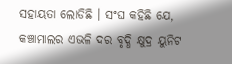ସହାୟତା ଲୋଡିଛି । ସଂଘ କହିଛି ଯେ, କଞ୍ଚାମାଲର ଏଭଳି ଦର ବୃଦ୍ଧି କ୍ଷୁଦ୍ର ୟୁନିଟ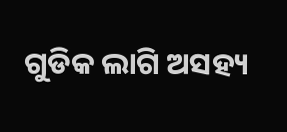ଗୁଡିକ ଲାଗି ଅସହ୍ୟ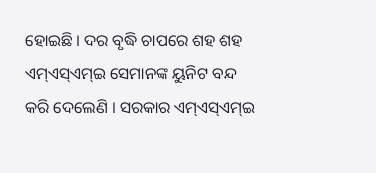ହୋଇଛି । ଦର ବୃଦ୍ଧି ଚାପରେ ଶହ ଶହ ଏମ୍‌ଏସ୍‌ଏମ୍‌ଇ ସେମାନଙ୍କ ୟୁନିଟ ବନ୍ଦ କରି ଦେଲେଣି । ସରକାର ଏମ୍‌ଏସ୍‌ଏମ୍‌ଇ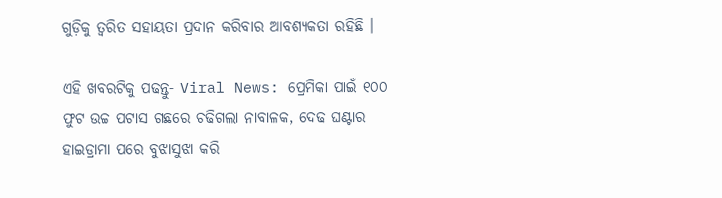ଗୁଡ଼ିକୁ ତ୍ୱରିତ ସହାୟତା ପ୍ରଦାନ କରିବାର ଆବଶ୍ୟକତା ରହିଛି ।

ଏହି ଖବରଟିକୁ ପଢନ୍ତୁ- Viral News: ପ୍ରେମିକା ପାଇଁ ୧୦୦ ଫୁଟ ଉଚ୍ଚ ପଟାସ ଗଛରେ ଚଢିଗଲା ନାବାଳକ, ଦେଢ ଘଣ୍ଟାର ହାଇଡ୍ରାମା ପରେ ବୁଝାସୁଝା କରି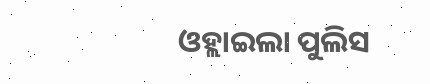ଓହ୍ଲାଇଲା ପୁଲିସ